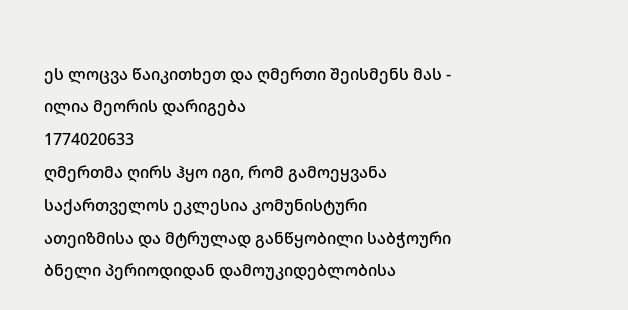ეს ლოცვა წაიკითხეთ და ღმერთი შეისმენს მას - ილია მეორის დარიგება
1774020633
ღმერთმა ღირს ჰყო იგი, რომ გამოეყვანა საქართველოს ეკლესია კომუნისტური ათეიზმისა და მტრულად განწყობილი საბჭოური ბნელი პერიოდიდან დამოუკიდებლობისა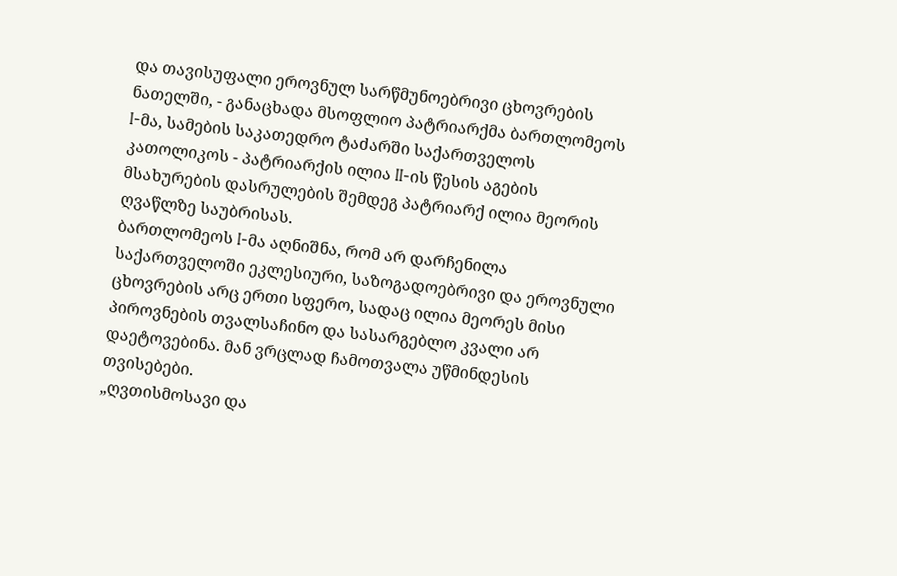და თავისუფალი ეროვნულ სარწმუნოებრივი ცხოვრების ნათელში, - განაცხადა მსოფლიო პატრიარქმა ბართლომეოს I-მა, სამების საკათედრო ტაძარში საქართველოს კათოლიკოს - პატრიარქის ილია II-ის წესის აგების მსახურების დასრულების შემდეგ პატრიარქ ილია მეორის ღვაწლზე საუბრისას.
ბართლომეოს I-მა აღნიშნა, რომ არ დარჩენილა საქართველოში ეკლესიური, საზოგადოებრივი და ეროვნული ცხოვრების არც ერთი სფერო, სადაც ილია მეორეს მისი პიროვნების თვალსაჩინო და სასარგებლო კვალი არ დაეტოვებინა. მან ვრცლად ჩამოთვალა უწმინდესის თვისებები.
„ღვთისმოსავი და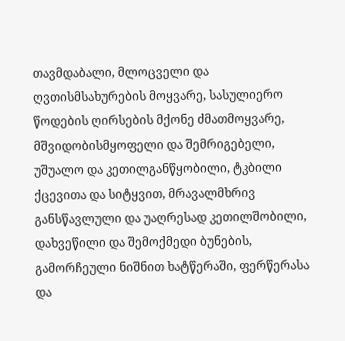თავმდაბალი, მლოცველი და ღვთისმსახურების მოყვარე, სასულიერო წოდების ღირსების მქონე ძმათმოყვარე, მშვიდობისმყოფელი და შემრიგებელი, უშუალო და კეთილგანწყობილი, ტკბილი ქცევითა და სიტყვით, მრავალმხრივ განსწავლული და უაღრესად კეთილშობილი, დახვეწილი და შემოქმედი ბუნების, გამორჩეული ნიშნით ხატწერაში, ფერწერასა და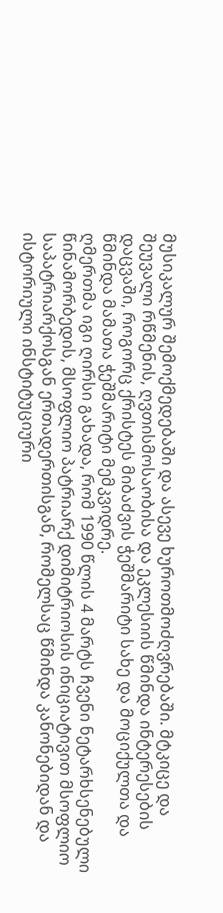მუსიკალურ შემოქმედებაში და ასევე ხუროთმოძღვრებაში. მტკიცე და შეუვალი რწმენის, ღვთისმოსაობისა და ეკლესიის წმინდა ინტერესების დაცვაში, როგორც ქრისტეს მიბაძვის ჭეშმარიტი სახე და მოციქულთა და წმინდა მამათა ჭეშმარიტი მემკვიდრე.
ღმერთმა იგი ღირსი გახადა, რომ 1990 წლის 4 მარტს ჩვენი ნეტარხსენებული წინამორბედის, მსოფლიო პატრიარქ დიმიტრიოსის ინიციატივით მსოფლიო საპატრიარქოსგან ერთადერთისგან, რომელსაც წმინდა კანონებიდან და ისტორიული ინსტიტუციური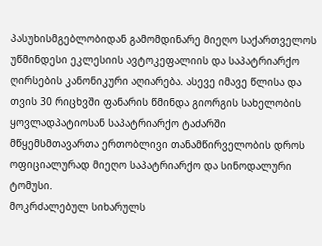პასუხისმგებლობიდან გამომდინარე მიეღო საქართველოს უწმინდესი ეკლესიის ავტოკეფალიის და საპატრიარქო ღირსების კანონიკური აღიარება. ასევე იმავე წლისა და თვის 30 რიცხვში ფანარის წმინდა გიორგის სახელობის ყოვლადპატიოსან საპატრიარქო ტაძარში მწყემსმთავართა ერთობლივი თანამწირველობის დროს ოფიციალურად მიეღო საპატრიარქო და სინოდალური ტომუსი.
მოკრძალებულ სიხარულს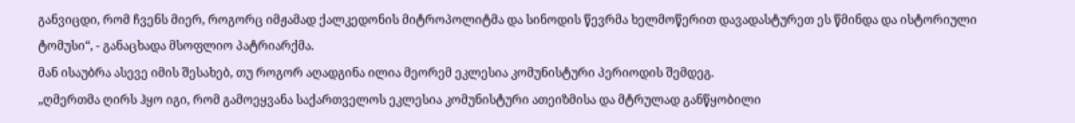განვიცდი, რომ ჩვენს მიერ, როგორც იმჟამად ქალკედონის მიტროპოლიტმა და სინოდის წევრმა ხელმოწერით დავადასტურეთ ეს წმინდა და ისტორიული ტომუსი“, - განაცხადა მსოფლიო პატრიარქმა.
მან ისაუბრა ასევე იმის შესახებ, თუ როგორ აღადგინა ილია მეორემ ეკლესია კომუნისტური პერიოდის შემდეგ.
„ღმერთმა ღირს ჰყო იგი, რომ გამოეყვანა საქართველოს ეკლესია კომუნისტური ათეიზმისა და მტრულად განწყობილი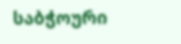საბჭოური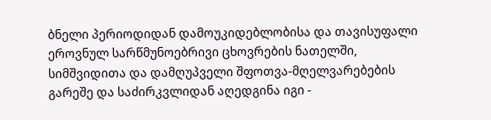ბნელი პერიოდიდან დამოუკიდებლობისა და თავისუფალი ეროვნულ სარწმუნოებრივი ცხოვრების ნათელში, სიმშვიდითა და დამღუპველი შფოთვა-მღელვარებების გარეშე და საძირკვლიდან აღედგინა იგი -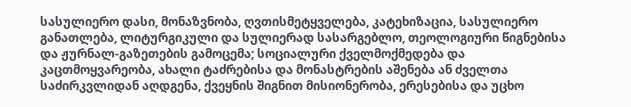სასულიერო დასი, მონაზვნობა, ღვთისმეტყველება, კატეხიზაცია, სასულიერო განათლება, ლიტურგიკული და სულიერად სასარგებლო, თეოლოგიური წიგნებისა და ჟურნალ-გაზეთების გამოცემა; სოციალური ქველმოქმედება და კაცთმოყვარეობა, ახალი ტაძრებისა და მონასტრების აშენება ან ძველთა საძირკვლიდან აღდგენა, ქვეყნის შიგნით მისიონერობა, ერესებისა და უცხო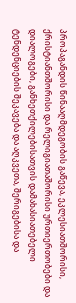პროპაგანდის წინააღმდეგობის გაწევა, ეკლესიათშორისი, ქრისტიანთშორისი და რელიგიათაშორისი ურთიერთობები და დიალოგები, განხეთქილებისათვის დამახასიათებელი ტენდენციების შეკავება და აღკვეთა, შერიგებისა და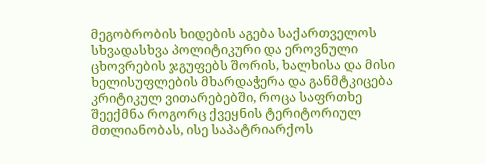მეგობრობის ხიდების აგება საქართველოს სხვადასხვა პოლიტიკური და ეროვნული ცხოვრების ჯგუფებს შორის, ხალხისა და მისი ხელისუფლების მხარდაჭერა და განმტკიცება კრიტიკულ ვითარებებში, როცა საფრთხე შეექმნა როგორც ქვეყნის ტერიტორიულ მთლიანობას, ისე საპატრიარქოს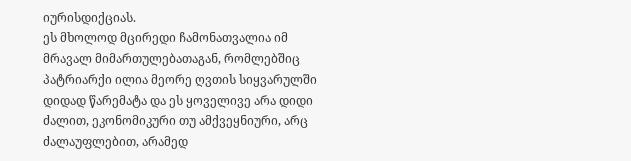იურისდიქციას.
ეს მხოლოდ მცირედი ჩამონათვალია იმ მრავალ მიმართულებათაგან, რომლებშიც პატრიარქი ილია მეორე ღვთის სიყვარულში დიდად წარემატა და ეს ყოველივე არა დიდი ძალით, ეკონომიკური თუ ამქვეყნიური, არც ძალაუფლებით, არამედ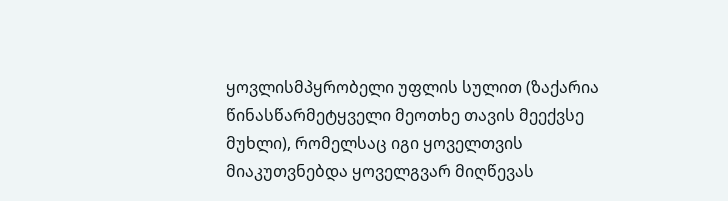ყოვლისმპყრობელი უფლის სულით (ზაქარია წინასწარმეტყველი მეოთხე თავის მეექვსე მუხლი), რომელსაც იგი ყოველთვის მიაკუთვნებდა ყოველგვარ მიღწევას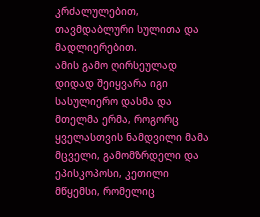კრძალულებით, თავმდაბლური სულითა და მადლიერებით.
ამის გამო ღირსეულად დიდად შეიყვარა იგი სასულიერო დასმა და მთელმა ერმა, როგორც ყველასთვის ნამდვილი მამა მცველი, გამომზრდელი და ეპისკოპოსი, კეთილი მწყემსი, რომელიც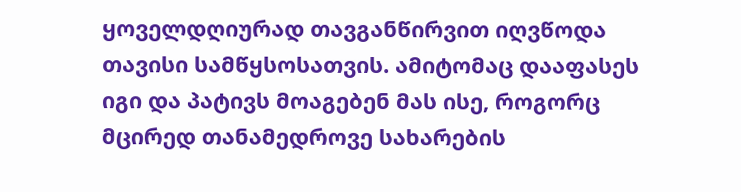ყოველდღიურად თავგანწირვით იღვწოდა თავისი სამწყსოსათვის. ამიტომაც დააფასეს იგი და პატივს მოაგებენ მას ისე, როგორც მცირედ თანამედროვე სახარების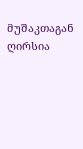მუშაკთაგან ღირსია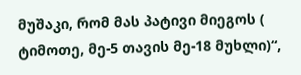მუშაკი, რომ მას პატივი მიეგოს ( ტიმოთე, მე-5 თავის მე-18 მუხლი)“,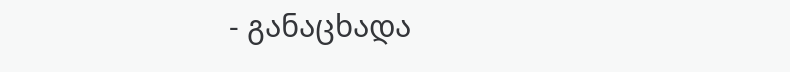- განაცხადა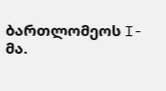ბართლომეოს I-მა.